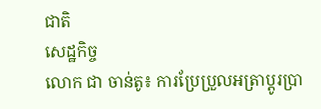ជាតិ
សេដ្ឋកិច្ច
លោក ជា ចាន់តូ៖ ការប្រែប្រួលអត្រាប្តូរប្រា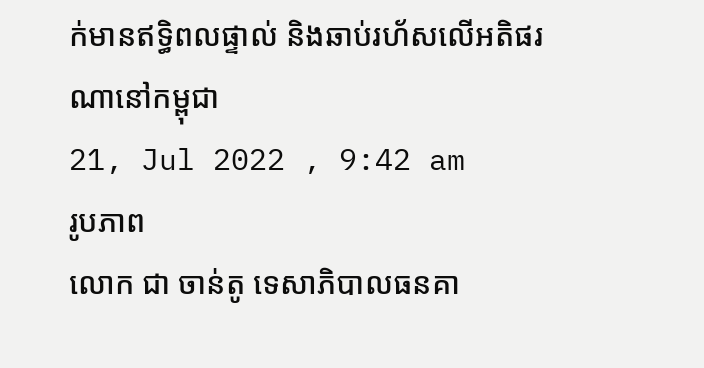ក់មានឥទ្ធិពលផ្ទាល់ និងឆាប់រហ័សលើអតិផរណានៅកម្ពុជា
21, Jul 2022 , 9:42 am
រូបភាព
លោក ជា ចាន់តូ ទេសាភិបាលធនគា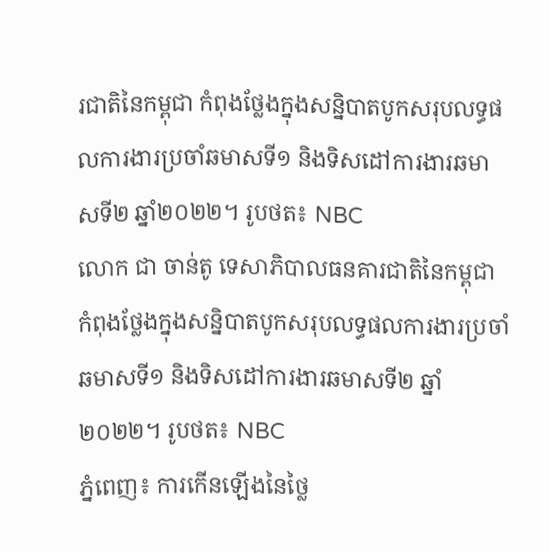រជាតិនៃកម្ពុជា កំពុងថ្លែងក្នុងសន្និបាតបូកសរុបលទ្ធផលការងារប្រចាំឆមាសទី១ និងទិសដៅការងារឆមាសទី២ ឆ្នាំ២០២២។ រូបថត៖ NBC
លោក ជា ចាន់តូ ទេសាភិបាលធនគារជាតិនៃកម្ពុជា កំពុងថ្លែងក្នុងសន្និបាតបូកសរុបលទ្ធផលការងារប្រចាំឆមាសទី១ និងទិសដៅការងារឆមាសទី២ ឆ្នាំ២០២២។ រូបថត៖ NBC
ភ្នំពេញ៖ ការកើនឡើងនៃថ្លៃ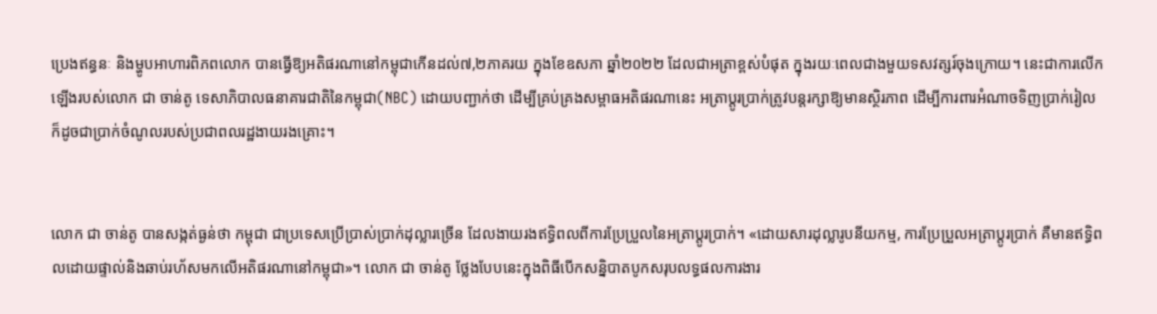ប្រេងឥន្ធនៈ និងម្ហូបអាហារពិភពលោក បានធ្វើឱ្យអតិផរណានៅកម្ពុជាកើនដល់៧,២ភាគរយ ក្នុងខែឧសភា ឆ្នាំ២០២២ ដែលជាអត្រាខ្ពស់បំផុត ក្នុងរយៈពេលជាងមួយទសវត្សរ៍ចុងក្រោយ។ នេះជាការលើកឡើងរបស់លោក ជា ចាន់តូ ទេសាភិបាលធនាគារជាតិនៃកម្ពុជា(NBC) ដោយបញ្ជាក់ថា ដើម្បីគ្រប់គ្រងសម្ពាធអតិផរណានេះ អត្រាប្តូរប្រាក់ត្រូវបន្តរក្សាឱ្យមានស្ថិរភាព ដើម្បីការពារអំណាចទិញប្រាក់រៀល ក៏ដូចជាប្រាក់ចំណូលរបស់ប្រជាពលរដ្ឋងាយរងគ្រោះ។


លោក ជា ចាន់តូ បានសង្កត់ធ្ងន់ថា កម្ពុជា ជាប្រទេសប្រើប្រាស់ប្រាក់ដុល្លារច្រើន ដែលងាយរងឥទ្ធិពលពីការប្រែប្រួលនៃអត្រាប្តូរប្រាក់។ «ដោយសារដុល្លារូបនីយកម្ម, ការប្រែប្រួលអត្រាប្តូរប្រាក់ គឺមានឥទ្ធិពលដោយផ្ទាល់និងឆាប់រហ័សមកលើអតិផរណានៅកម្ពុជា»។ លោក ជា ចាន់តូ ថ្លែងបែបនេះក្នុងពិធីបើកសន្និបាតបូកសរុបលទ្ធផលការងារ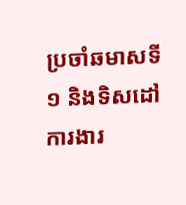ប្រចាំឆមាសទី១ និងទិសដៅការងារ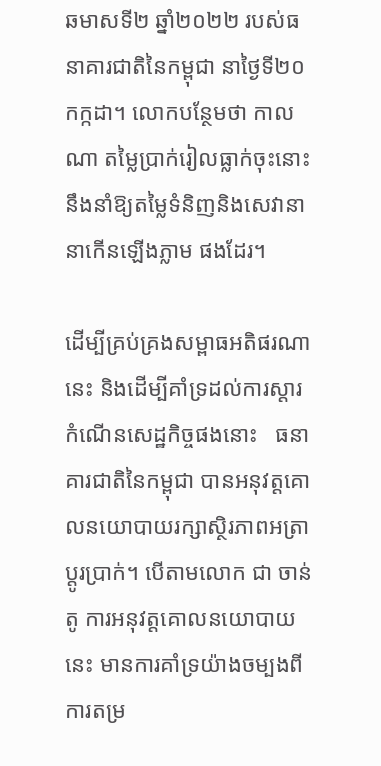ឆមាសទី២ ឆ្នាំ២០២២ របស់ធនាគារជាតិនៃកម្ពុជា នាថ្ងៃទី២០កក្កដា។ លោកបន្ថែមថា កាលណា តម្លៃប្រាក់រៀលធ្លាក់ចុះនោះ នឹងនាំឱ្យតម្លៃទំនិញនិងសេវានានាកើនឡើងភ្លាម ផងដែរ។

ដើម្បីគ្រប់គ្រងសម្ពាធអតិផរណានេះ និងដើម្បីគាំទ្រដល់ការស្តារកំណើនសេដ្ឋកិច្ចផងនោះ   ធនាគារជាតិនៃកម្ពុជា បានអនុវត្តគោលនយោបាយរក្សាស្ថិរភាពអត្រាប្តូរប្រាក់។ បើតាមលោក ជា ចាន់តូ ការអនុវត្តគោលនយោបាយនេះ មានការគាំទ្រយ៉ាងចម្បងពីការតម្រ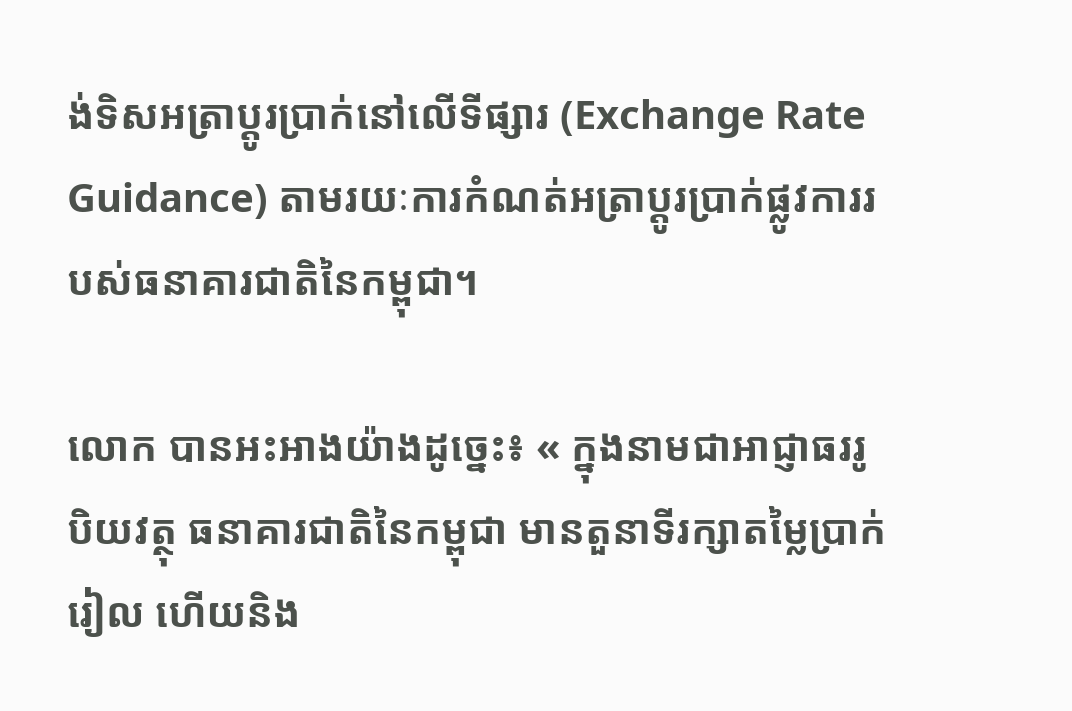ង់ទិសអត្រាប្តូរប្រាក់នៅលើទីផ្សារ (Exchange Rate Guidance) តាមរយៈការកំណត់អត្រាប្តូរប្រាក់ផ្លូវការរបស់ធនាគារជាតិនៃកម្ពុជា។

លោក បានអះអាងយ៉ាងដូច្នេះ៖ « ក្នុងនាមជាអាជ្ញាធររូបិយវត្ថុ ធនាគារជាតិនៃកម្ពុជា មានតួនាទីរក្សាតម្លៃប្រាក់រៀល ហើយនិង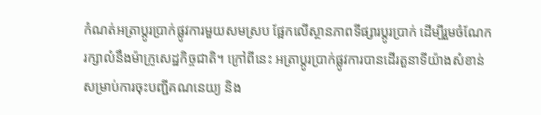កំណត់អត្រាប្តូរប្រាក់ផ្លូវការមួយសមស្រប ផ្អែកលើស្ថានភាពទីផ្សារប្តូរប្រាក់ ដើម្បីរួមចំណែករក្សាលំនឹងម៉ាក្រូសេដ្ឋកិច្ចជាតិ។ ក្រៅពីនេះ អត្រាប្តូរប្រាក់ផ្លូវការបានដើរតួនាទីយ៉ាងសំខាន់សម្រាប់ការចុះបញ្ជីគណនេយ្យ និង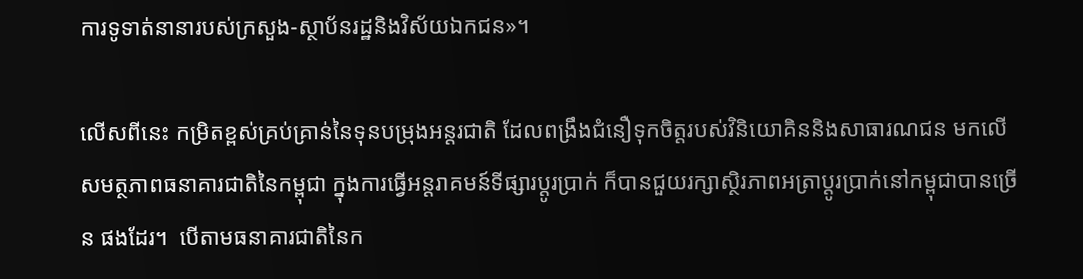ការទូទាត់នានារបស់ក្រសួង-ស្ថាប័នរដ្ឋនិងវិស័យឯកជន»។

លើសពីនេះ កម្រិតខ្ពស់គ្រប់គ្រាន់នៃទុនបម្រុងអន្តរជាតិ ដែលពង្រឹងជំនឿទុកចិត្តរបស់វិនិយោគិននិងសាធារណជន មកលើសមត្ថភាពធនាគារជាតិនៃកម្ពុជា ក្នុងការធ្វើអន្តរាគមន៍ទីផ្សារប្តូរប្រាក់ ក៏បានជួយរក្សាស្ថិរភាពអត្រាប្តូរប្រាក់នៅកម្ពុជាបានច្រើន ផងដែរ។  បើតាមធនាគារជាតិនៃក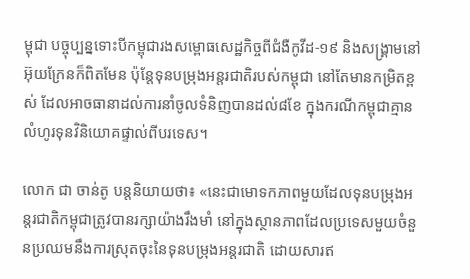ម្ពុជា បច្ចុប្បន្នទោះបីកម្ពុជារងសម្ពោធសេដ្ឋកិច្ចពីជំងឺកូវីដ-១៩ និងសង្គ្រាមនៅអ៊ុយក្រែនក៏ពិតមែន ប៉ុន្តែទុនបម្រុងអន្តរជាតិរបស់កម្ពុជា នៅតែមានកម្រិតខ្ពស់ ដែលអាចធានាដល់ការនាំចូលទំនិញបានដល់៨ខែ ក្នុងករណីកម្ពុជាគ្មានលំហូរទុនវិនិយោគផ្ទាល់ពីបរទេស។

លោក ជា ចាន់តូ បន្តនិយាយថា៖ «នេះជាមោទកភាពមួយដែលទុនបម្រុងអន្តរជាតិកម្ពុជាត្រូវបានរក្សាយ៉ាងរឹងមាំ នៅក្នុងស្ថានភាពដែលប្រទេសមួយចំនួនប្រឈមនឹងការស្រុតចុះនៃទុនបម្រុងអន្តរជាតិ ដោយសារឥ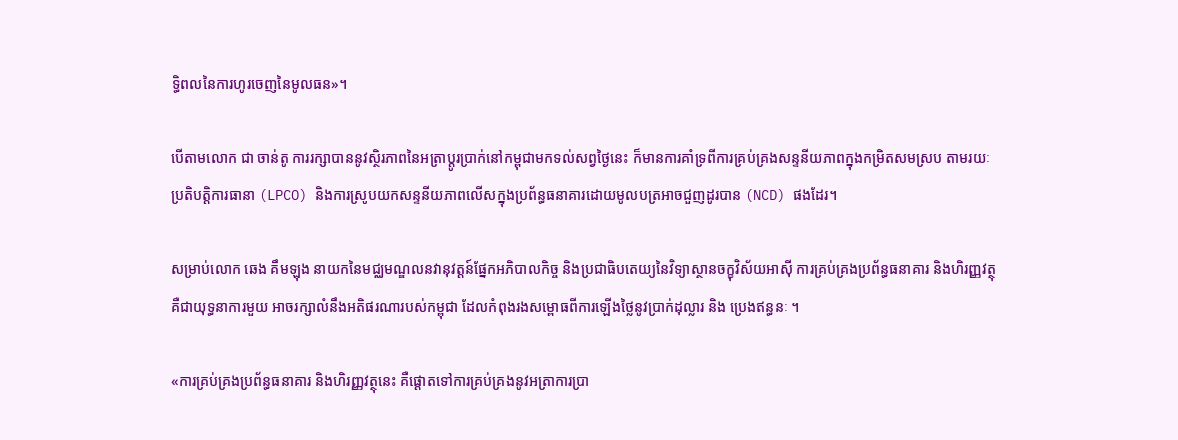ទ្ធិពលនៃការហូរចេញនៃមូលធន»។

បើតាមលោក ជា ចាន់តូ ការរក្សាបាននូវស្ថិរភាពនៃអត្រាប្តូរប្រាក់នៅកម្ពុជាមកទល់សព្វថ្ងៃនេះ ក៏មានការគាំទ្រពីការគ្រប់គ្រងសន្ទនីយភាពក្នុងកម្រិតសមស្រប តាមរយៈប្រតិបត្តិការធានា (LPCO) និងការស្រូបយកសន្ទនីយភាពលើសក្នុងប្រព័ន្ធធនាគារដោយមូលបត្រអាចជួញដូរបាន (NCD) ផងដែរ។

សម្រាប់លោក ឆេង គឹមឡុង នាយកនៃមជ្ឈមណ្ឌលនវានុវត្តន៍ផ្នែកអភិបាលកិច្ច និងប្រជាធិបតេយ្យនៃវិទ្យាស្ថានចក្ខុវិស័យអាស៊ី ការគ្រប់គ្រងប្រព័ន្ធធនាគារ និងហិរញ្ញវត្ថុ គឺជាយុទ្ធនាការមួយ អាចរក្សាលំនឹងអតិផរណារបស់កម្ពុជា ដែលកំពុងរងសម្ពោធពីការឡើងថ្លៃនូវប្រាក់ដុល្លារ និង ប្រេងឥន្ធនៈ ។

«ការគ្រប់គ្រងប្រព័ន្ធធនាគារ និងហិរញ្ញវត្ថុនេះ គឺផ្តោតទៅការគ្រប់គ្រងនូវអត្រាការប្រា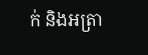ក់ និងអត្រា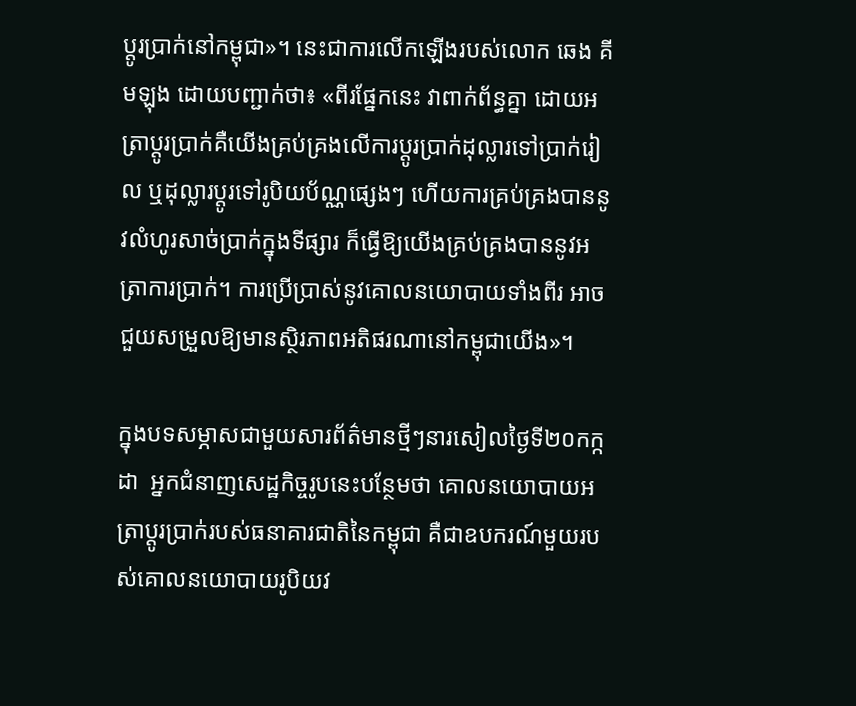ប្តូរប្រាក់នៅកម្ពុជា»។ នេះជាការលើកឡើងរបស់លោក ឆេង គីមឡុង ដោយបញ្ជាក់ថា៖ «ពីរផ្នែកនេះ វាពាក់ព័ន្ធគ្នា ដោយអត្រាប្តូរប្រាក់គឺយើងគ្រប់គ្រងលើការប្តូរប្រាក់ដុល្លារទៅប្រាក់រៀល ឬដុល្លារប្តូរទៅរូបិយប័ណ្ណផ្សេងៗ ហើយការគ្រប់គ្រងបាននូវលំហូរសាច់ប្រាក់ក្នុងទីផ្សារ ក៏ធ្វើឱ្យយើងគ្រប់គ្រងបាននូវអត្រាការប្រាក់។ ការប្រើប្រាស់នូវគោលនយោបាយទាំងពីរ អាចជួយសម្រួលឱ្យមានស្ថិរភាពអតិផរណានៅកម្ពុជាយើង»។

ក្នុងបទសម្ភាសជាមួយសារព័ត៌មានថ្មីៗនារសៀលថ្ងៃទី២០កក្កដា  អ្នកជំនាញសេដ្ឋកិច្ចរូបនេះបន្ថែមថា គោលនយោបាយអត្រាប្តូរប្រាក់របស់ធនាគារជាតិនៃកម្ពុជា គឺជាឧបករណ៍មួយរបស់គោលនយោបាយរូបិយវ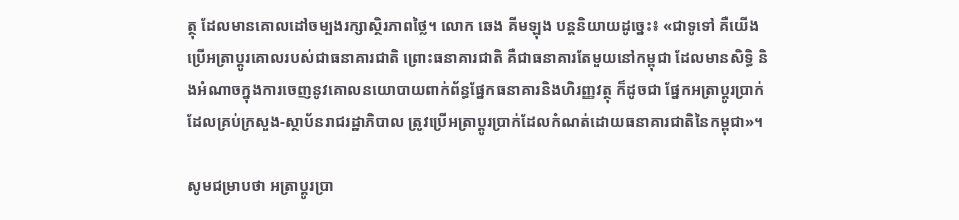ត្ថុ ដែលមានគោលដៅចម្បងរក្សាស្ថិរភាពថ្លៃ។ លោក ឆេង គីមឡុង បន្តនិយាយដូច្នេះ៖ «ជាទូទៅ គឺយើងប្រើអត្រាប្តូរគោលរបស់ជាធនាគារជាតិ ព្រោះធនាគារជាតិ គឺជាធនាគារតែមួយនៅកម្ពុជា ដែលមានសិទ្ធិ និងអំណាចក្នុងការចេញនូវគោលនយោបាយពាក់ព័ន្ធផ្នែកធនាគារនិងហិរញ្ញវត្ថុ ក៏ដូចជា ផ្នែកអត្រាប្តូរប្រាក់ ដែលគ្រប់ក្រសួង-ស្ថាប័នរាជរដ្ឋាភិបាល ត្រូវប្រើអត្រាប្តូរប្រាក់ដែលកំណត់ដោយធនាគារជាតិនៃកម្ពុជា»។

សូមជម្រាបថា អត្រាប្តូរប្រា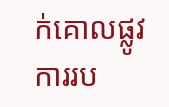ក់គោលផ្លូវការរប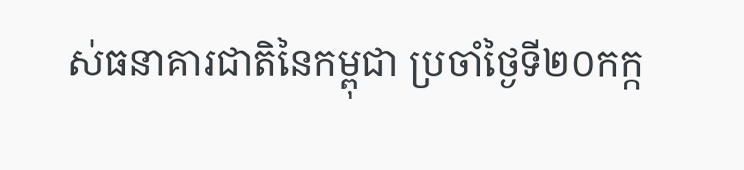ស់ធនាគារជាតិនៃកម្ពុជា ប្រចាំថ្ងៃទី២០កក្ក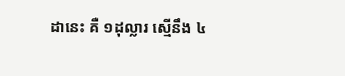ដានេះ គឺ ១ដុល្លារ ស្មើនឹង ៤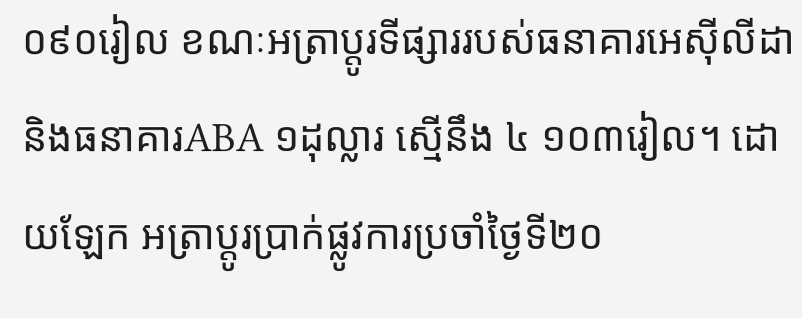០៩០រៀល ខណៈអត្រាប្តូរទីផ្សាររបស់ធនាគារអេស៊ីលីដា និងធនាគារABA ១ដុល្លារ ស្មើនឹង ៤ ១០៣រៀល។ ដោយឡែក អត្រាប្តូរប្រាក់ផ្លូវការប្រចាំថ្ងៃទី២០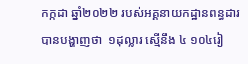កក្កដា ឆ្នាំ២០២២ របស់អគ្គនាយកដ្ឋានពន្ធដារ បានបង្ហាញថា  ១ដុល្លារ ស្មើនឹង ៤ ១០៤រៀ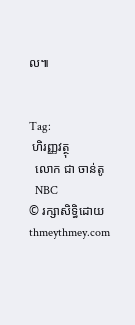ល៕


Tag:
 ហិរញ្ញវត្ថុ
  លោក ជា ចាន់តូ
  NBC
© រក្សាសិទ្ធិដោយ thmeythmey.com